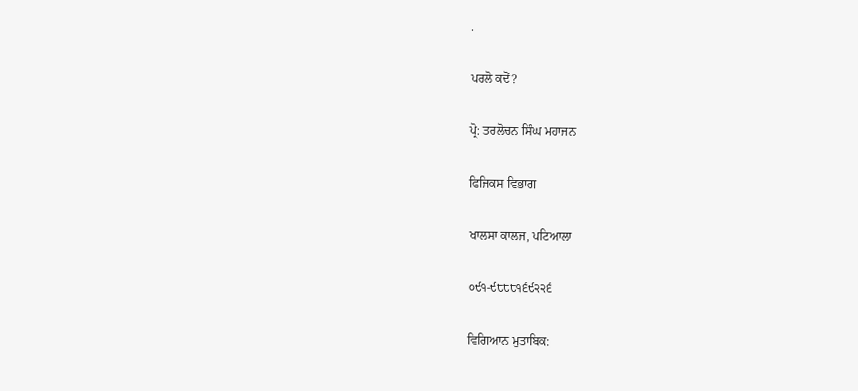.

ਪਰਲੋ ਕਦੋਂ?

ਪ੍ਰੋ: ਤਰਲੋਚਨ ਸਿੰਘ ਮਹਾਜਨ

ਫਿਜਿਕਸ ਵਿਭਾਗ

ਖਾਲਸਾ ਕਾਲਜ, ਪਟਿਆਲਾ

੦੯੧-੯੮੮੮੧੬੯੨੨੬

ਵਿਗਿਆਨ ਮੁਤਾਬਿਕ: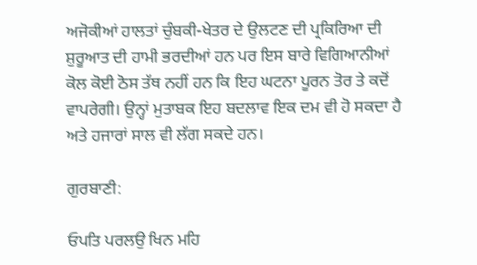ਅਜੋਕੀਆਂ ਹਾਲਤਾਂ ਚੁੰਬਕੀ-ਖੇਤਰ ਦੇ ਉਲਟਣ ਦੀ ਪ੍ਰਕਿਰਿਆ ਦੀ ਸ਼ੁਰੂਆਤ ਦੀ ਹਾਮੀ ਭਰਦੀਆਂ ਹਨ ਪਰ ਇਸ ਬਾਰੇ ਵਿਗਿਆਨੀਆਂ ਕੋਲ ਕੋਈ ਠੋਸ ਤੱਥ ਨਹੀਂ ਹਨ ਕਿ ਇਹ ਘਟਨਾ ਪੂਰਨ ਤੋਰ ਤੇ ਕਦੋਂ ਵਾਪਰੇਗੀ। ਉਨ੍ਹਾਂ ਮੁਤਾਬਕ ਇਹ ਬਦਲਾਵ ਇਕ ਦਮ ਵੀ ਹੋ ਸਕਦਾ ਹੈ ਅਤੇ ਹਜਾਰਾਂ ਸਾਲ ਵੀ ਲੱਗ ਸਕਦੇ ਹਨ।

ਗੁਰਬਾਣੀ:

ਓਪਤਿ ਪਰਲਉ ਖਿਨ ਮਹਿ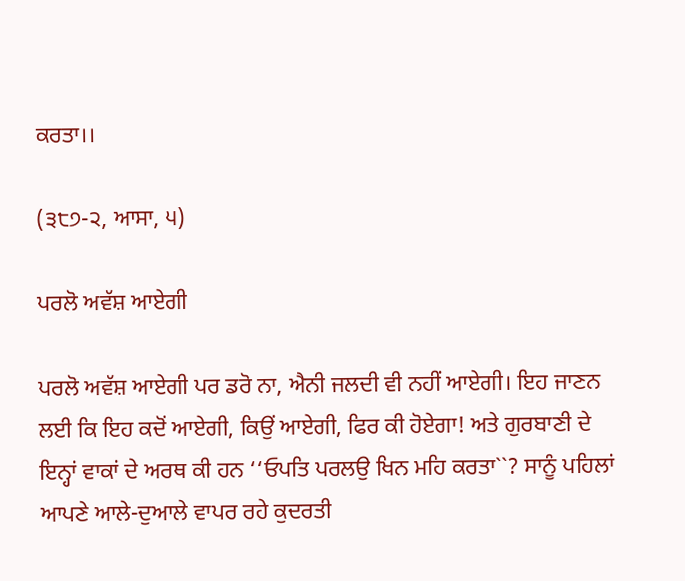ਕਰਤਾ।।

(੩੮੭-੨, ਆਸਾ, ੫)

ਪਰਲੋ ਅਵੱਸ਼ ਆਏਗੀ

ਪਰਲੋ ਅਵੱਸ਼ ਆਏਗੀ ਪਰ ਡਰੋ ਨਾ, ਐਨੀ ਜਲਦੀ ਵੀ ਨਹੀਂ ਆਏਗੀ। ਇਹ ਜਾਣਨ ਲਈ ਕਿ ਇਹ ਕਦੋਂ ਆਏਗੀ, ਕਿਉਂ ਆਏਗੀ, ਫਿਰ ਕੀ ਹੋਏਗਾ! ਅਤੇ ਗੁਰਬਾਣੀ ਦੇ ਇਨ੍ਹਾਂ ਵਾਕਾਂ ਦੇ ਅਰਥ ਕੀ ਹਨ ‘‘ਓਪਤਿ ਪਰਲਉ ਖਿਨ ਮਹਿ ਕਰਤਾ``? ਸਾਨੂੰ ਪਹਿਲਾਂ ਆਪਣੇ ਆਲੇ-ਦੁਆਲੇ ਵਾਪਰ ਰਹੇ ਕੁਦਰਤੀ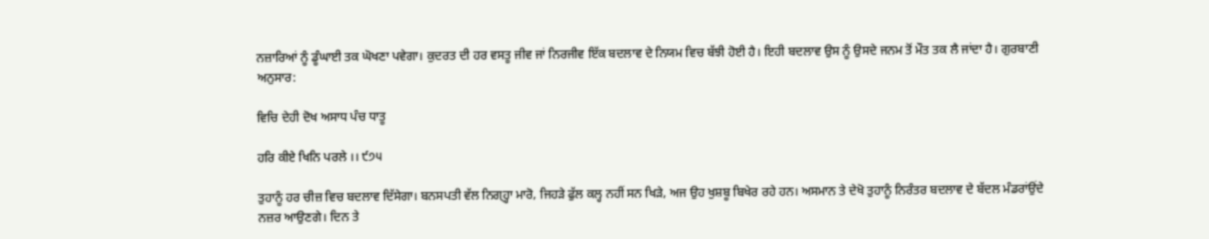ਨਜ਼ਾਰਿਆਂ ਨੂੰ ਡੂੰਘਾਈ ਤਕ ਘੋਖਣਾ ਪਵੇਗਾ। ਕੁਦਰਤ ਦੀ ਹਰ ਵਸਤੂ ਜੀਵ ਜਾਂ ਨਿਰਜੀਵ ਇੱਕ ਬਦਲਾਵ ਦੇ ਨਿਯਮ ਵਿਚ ਬੱਝੀ ਹੋਈ ਹੈ। ਇਹੀ ਬਦਲਾਵ ਉਸ ਨੂੰ ਉਸਦੇ ਜਨਮ ਤੋਂ ਮੌਤ ਤਕ ਲੈ ਜਾਂਦਾ ਹੈ। ਗੁਰਬਾਣੀ ਅਨੁਸਾਰ:

ਵਿਚਿ ਦੇਹੀ ਦੋਖ ਅਸਾਧ ਪੰਚ ਧਾਤੂ

ਹਰਿ ਕੀਏ ਖਿਨਿ ਪਰਲੇ ।। ੯੭੫

ਤੁਹਾਨੂੰ ਹਰ ਚੀਜ਼ ਵਿਚ ਬਦਲਾਵ ਦਿੱਸੇਗਾ। ਬਨਸਪਤੀ ਵੱਲ ਨਿਗ੍ਹ੍ਹਾ ਮਾਰੋ, ਜਿਹੜੇ ਫੁੱਲ ਕਲ੍ਹ ਨਹੀਂ ਸਨ ਖਿੜੇ, ਅਜ ਉਹ ਖੁਸ਼ਬੂ ਬਿਖੇਰ ਰਹੇ ਹਨ। ਅਸਮਾਨ ਤੇ ਦੇਖੋ ਤੁਹਾਨੂੰ ਨਿਰੰਤਰ ਬਦਲਾਵ ਦੇ ਬੱਦਲ ਮੰਡਰਾਂਉਂਦੇ ਨਜ਼ਰ ਆਉਣਗੇ। ਦਿਨ ਤੇ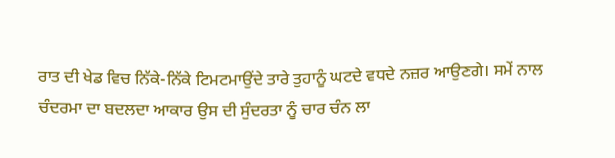ਰਾਤ ਦੀ ਖੇਡ ਵਿਚ ਨਿੱਕੇ-ਨਿੱਕੇ ਟਿਮਟਮਾਉਂਦੇ ਤਾਰੇ ਤੁਹਾਨੂੰ ਘਟਦੇ ਵਧਦੇ ਨਜ਼ਰ ਆਉਣਗੇ। ਸਮੇਂ ਨਾਲ ਚੰਦਰਮਾ ਦਾ ਬਦਲਦਾ ਆਕਾਰ ਉਸ ਦੀ ਸੁੰਦਰਤਾ ਨੂੰ ਚਾਰ ਚੰਨ ਲਾ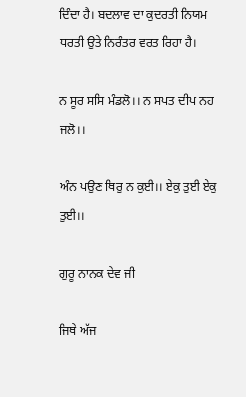ਦਿੰਦਾ ਹੈ। ਬਦਲਾਵ ਦਾ ਕੁਦਰਤੀ ਨਿਯਮ ਧਰਤੀ ਉਤੇ ਨਿਰੰਤਰ ਵਰਤ ਰਿਹਾ ਹੈ।

ਨ ਸੂਰ ਸਸਿ ਮੰਡਲੋ।। ਨ ਸਪਤ ਦੀਪ ਨਹ ਜਲੋ।।

ਅੰਨ ਪਉਣ ਥਿਰੁ ਨ ਕੁਈ।। ਏਕੁ ਤੁਈ ਏਕੁ ਤੁਈ।।

ਗੁਰੂ ਨਾਨਕ ਦੇਵ ਜੀ

ਜਿਥੇ ਅੱਜ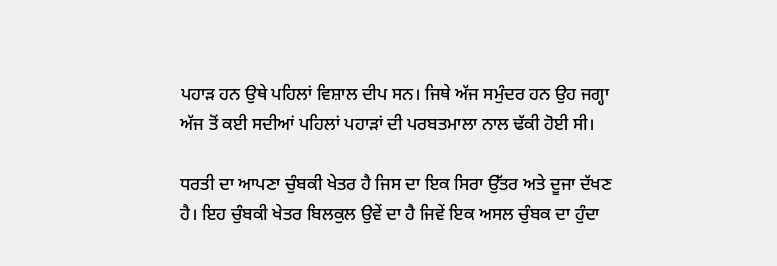ਪਹਾੜ ਹਨ ਉਥੇ ਪਹਿਲਾਂ ਵਿਸ਼ਾਲ ਦੀਪ ਸਨ। ਜਿਥੇ ਅੱਜ ਸਮੁੰਦਰ ਹਨ ਉਹ ਜਗ੍ਹਾ ਅੱਜ ਤੋਂ ਕਈ ਸਦੀਆਂ ਪਹਿਲਾਂ ਪਹਾੜਾਂ ਦੀ ਪਰਬਤਮਾਲਾ ਨਾਲ ਢੱਕੀ ਹੋਈ ਸੀ।

ਧਰਤੀ ਦਾ ਆਪਣਾ ਚੁੰਬਕੀ ਖੇਤਰ ਹੈ ਜਿਸ ਦਾ ਇਕ ਸਿਰਾ ਉੱਤਰ ਅਤੇ ਦੂਜਾ ਦੱਖਣ ਹੈ। ਇਹ ਚੁੰਬਕੀ ਖੇਤਰ ਬਿਲਕੁਲ ਉਵੇਂ ਦਾ ਹੈ ਜਿਵੇਂ ਇਕ ਅਸਲ ਚੁੰਬਕ ਦਾ ਹੁੰਦਾ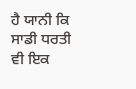ਹੈ ਯਾਨੀ ਕਿ ਸਾਡੀ ਧਰਤੀ ਵੀ ਇਕ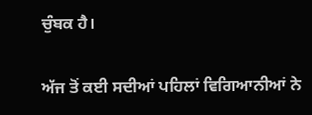ਚੁੰਬਕ ਹੈ।

ਅੱਜ ਤੋਂ ਕਈ ਸਦੀਆਂ ਪਹਿਲਾਂ ਵਿਗਿਆਨੀਆਂ ਨੇ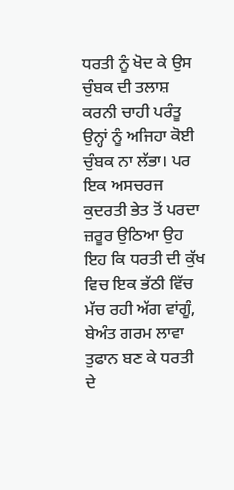ਧਰਤੀ ਨੂੰ ਖੋਦ ਕੇ ਉਸ ਚੁੰਬਕ ਦੀ ਤਲਾਸ਼ ਕਰਨੀ ਚਾਹੀ ਪਰੰਤੂ ਉਨ੍ਹਾਂ ਨੂੰ ਅਜਿਹਾ ਕੋਈ ਚੁੰਬਕ ਨਾ ਲੱਭਾ। ਪਰ ਇਕ ਅਸਚਰਜ ਕੁਦਰਤੀ ਭੇਤ ਤੋਂ ਪਰਦਾ ਜ਼ਰੂਰ ਉਠਿਆ ਉਹ ਇਹ ਕਿ ਧਰਤੀ ਦੀ ਕੁੱਖ ਵਿਚ ਇਕ ਭੱਠੀ ਵਿੱਚ ਮੱਚ ਰਹੀ ਅੱਗ ਵਾਂਗੂੰ, ਬੇਅੰਤ ਗਰਮ ਲਾਵਾ ਤੁਫਾਨ ਬਣ ਕੇ ਧਰਤੀ ਦੇ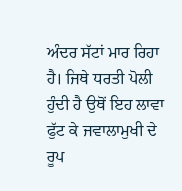ਅੰਦਰ ਸੱਟਾਂ ਮਾਰ ਰਿਹਾ ਹੈ। ਜਿਥੇ ਧਰਤੀ ਪੋਲੀ ਹੁੰਦੀ ਹੈ ਉਥੋਂ ਇਹ ਲਾਵਾ ਫੁੱਟ ਕੇ ਜਵਾਲਾਮੁਖੀ ਦੇ ਰੂਪ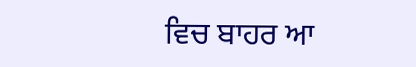ਵਿਚ ਬਾਹਰ ਆ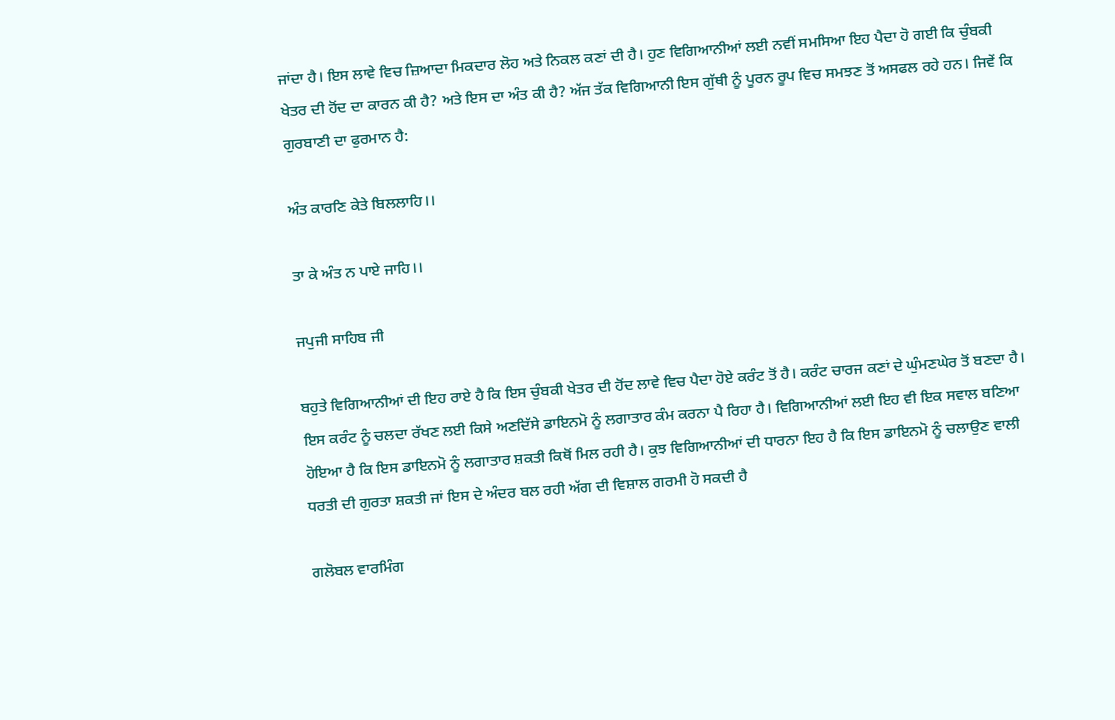ਜਾਂਦਾ ਹੈ। ਇਸ ਲਾਵੇ ਵਿਚ ਜ਼ਿਆਦਾ ਮਿਕਦਾਰ ਲੋਹ ਅਤੇ ਨਿਕਲ ਕਣਾਂ ਦੀ ਹੈ। ਹੁਣ ਵਿਗਿਆਨੀਆਂ ਲਈ ਨਵੀਂ ਸਮਸਿਆ ਇਹ ਪੈਦਾ ਹੋ ਗਈ ਕਿ ਚੁੰਬਕੀ ਖੇਤਰ ਦੀ ਹੋਂਦ ਦਾ ਕਾਰਨ ਕੀ ਹੈ? ਅਤੇ ਇਸ ਦਾ ਅੰਤ ਕੀ ਹੈ? ਅੱਜ ਤੱਕ ਵਿਗਿਆਨੀ ਇਸ ਗੁੱਥੀ ਨੂੰ ਪੂਰਨ ਰੂਪ ਵਿਚ ਸਮਝਣ ਤੋਂ ਅਸਫਲ ਰਹੇ ਹਨ। ਜਿਵੇਂ ਕਿ ਗੁਰਬਾਣੀ ਦਾ ਫੁਰਮਾਨ ਹੈ:

ਅੰਤ ਕਾਰਣਿ ਕੇਤੇ ਬਿਲਲਾਹਿ।।

ਤਾ ਕੇ ਅੰਤ ਨ ਪਾਏ ਜਾਹਿ।।

ਜਪੁਜੀ ਸਾਹਿਬ ਜੀ

ਬਹੁਤੇ ਵਿਗਿਆਨੀਆਂ ਦੀ ਇਹ ਰਾਏ ਹੈ ਕਿ ਇਸ ਚੁੰਬਕੀ ਖੇਤਰ ਦੀ ਹੋਂਦ ਲਾਵੇ ਵਿਚ ਪੈਦਾ ਹੋਏ ਕਰੰਟ ਤੋਂ ਹੈ। ਕਰੰਟ ਚਾਰਜ ਕਣਾਂ ਦੇ ਘੁੰਮਣਘੇਰ ਤੋਂ ਬਣਦਾ ਹੈ। ਇਸ ਕਰੰਟ ਨੂੰ ਚਲਦਾ ਰੱਖਣ ਲਈ ਕਿਸੇ ਅਣਦਿੱਸੇ ਡਾਇਨਮੋ ਨੂੰ ਲਗਾਤਾਰ ਕੰਮ ਕਰਨਾ ਪੈ ਰਿਹਾ ਹੈ। ਵਿਗਿਆਨੀਆਂ ਲਈ ਇਹ ਵੀ ਇਕ ਸਵਾਲ ਬਣਿਆ ਹੋਇਆ ਹੈ ਕਿ ਇਸ ਡਾਇਨਮੋ ਨੂੰ ਲਗਾਤਾਰ ਸ਼ਕਤੀ ਕਿਥੋਂ ਮਿਲ ਰਹੀ ਹੈ। ਕੁਝ ਵਿਗਿਆਨੀਆਂ ਦੀ ਧਾਰਨਾ ਇਹ ਹੈ ਕਿ ਇਸ ਡਾਇਨਮੋ ਨੂੰ ਚਲਾਉਣ ਵਾਲੀ ਧਰਤੀ ਦੀ ਗੁਰਤਾ ਸ਼ਕਤੀ ਜਾਂ ਇਸ ਦੇ ਅੰਦਰ ਬਲ ਰਹੀ ਅੱਗ ਦੀ ਵਿਸ਼ਾਲ ਗਰਮੀ ਹੋ ਸਕਦੀ ਹੈ

ਗਲੋਬਲ ਵਾਰਮਿੰਗ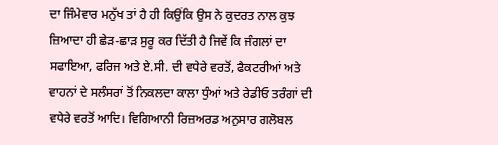ਦਾ ਜਿੰਮੇਵਾਰ ਮਨੁੱਖ ਤਾਂ ਹੈ ਹੀ ਕਿਉਂਕਿ ਉਸ ਨੇ ਕੁਦਰਤ ਨਾਲ ਕੁਝ ਜ਼ਿਆਦਾ ਹੀ ਛੇੜ-ਛਾੜ ਸੁਰੂ ਕਰ ਦਿੱਤੀ ਹੈ ਜਿਵੇਂ ਕਿ ਜੰਗਲਾਂ ਦਾ ਸਫਾਇਆ, ਫਰਿਜ ਅਤੇ ਏ.ਸੀ. ਦੀ ਵਧੇਰੇ ਵਰਤੋਂ, ਫੈਕਟਰੀਆਂ ਅਤੇ ਵਾਹਨਾਂ ਦੇ ਸਲੰਸਰਾਂ ਤੋਂ ਨਿਕਲਦਾ ਕਾਲਾ ਧੁੰਆਂ ਅਤੇ ਰੇਡੀਓ ਤਰੰਗਾਂ ਦੀ ਵਧੇਰੇ ਵਰਤੋਂ ਆਦਿ। ਵਿਗਿਆਨੀ ਰਿਜ਼ਅਰਡ ਅਨੁਸਾਰ ਗਲੋਬਲ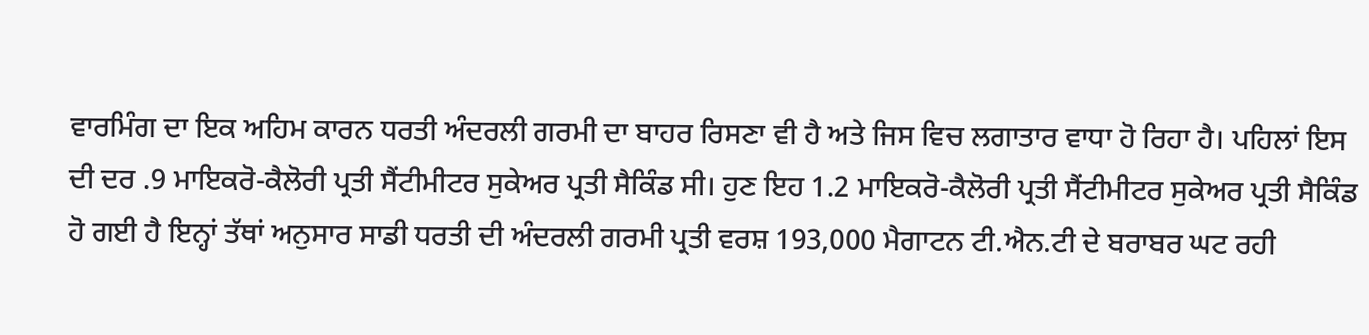ਵਾਰਮਿੰਗ ਦਾ ਇਕ ਅਹਿਮ ਕਾਰਨ ਧਰਤੀ ਅੰਦਰਲੀ ਗਰਮੀ ਦਾ ਬਾਹਰ ਰਿਸਣਾ ਵੀ ਹੈ ਅਤੇ ਜਿਸ ਵਿਚ ਲਗਾਤਾਰ ਵਾਧਾ ਹੋ ਰਿਹਾ ਹੈ। ਪਹਿਲਾਂ ਇਸ ਦੀ ਦਰ .9 ਮਾਇਕਰੋ-ਕੈਲੋਰੀ ਪ੍ਰਤੀ ਸੈਂਟੀਮੀਟਰ ਸੁਕੇਅਰ ਪ੍ਰਤੀ ਸੈਕਿੰਡ ਸੀ। ਹੁਣ ਇਹ 1.2 ਮਾਇਕਰੋ-ਕੈਲੋਰੀ ਪ੍ਰਤੀ ਸੈਂਟੀਮੀਟਰ ਸੁਕੇਅਰ ਪ੍ਰਤੀ ਸੈਕਿੰਡ ਹੋ ਗਈ ਹੈ ਇਨ੍ਹਾਂ ਤੱਥਾਂ ਅਨੁਸਾਰ ਸਾਡੀ ਧਰਤੀ ਦੀ ਅੰਦਰਲੀ ਗਰਮੀ ਪ੍ਰਤੀ ਵਰਸ਼ 193,000 ਮੈਗਾਟਨ ਟੀ.ਐਨ.ਟੀ ਦੇ ਬਰਾਬਰ ਘਟ ਰਹੀ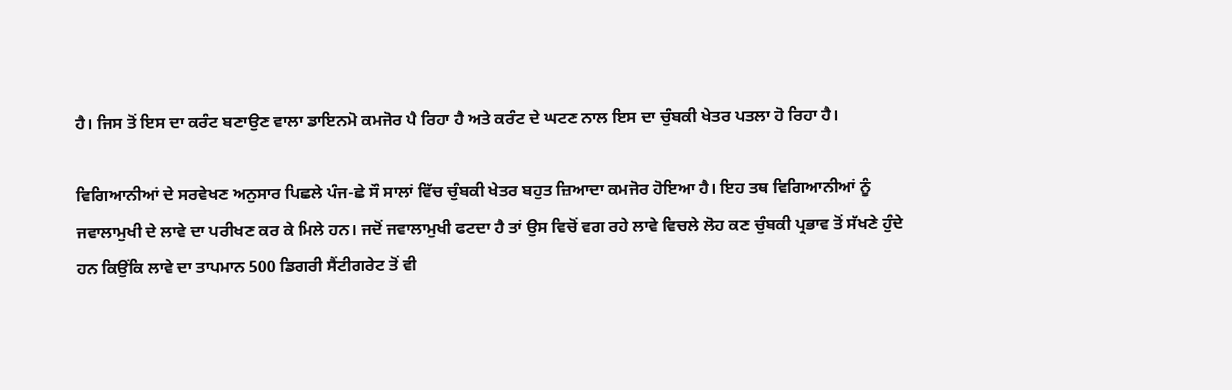ਹੈ। ਜਿਸ ਤੋਂ ਇਸ ਦਾ ਕਰੰਟ ਬਣਾਉਣ ਵਾਲਾ ਡਾਇਨਮੋ ਕਮਜੋਰ ਪੈ ਰਿਹਾ ਹੈ ਅਤੇ ਕਰੰਟ ਦੇ ਘਟਣ ਨਾਲ ਇਸ ਦਾ ਚੁੰਬਕੀ ਖੇਤਰ ਪਤਲਾ ਹੋ ਰਿਹਾ ਹੈ।

ਵਿਗਿਆਨੀਆਂ ਦੇ ਸਰਵੇਖਣ ਅਨੁਸਾਰ ਪਿਛਲੇ ਪੰਜ-ਛੇ ਸੌ ਸਾਲਾਂ ਵਿੱਚ ਚੁੰਬਕੀ ਖੇਤਰ ਬਹੁਤ ਜ਼ਿਆਦਾ ਕਮਜੋਰ ਹੋਇਆ ਹੈ। ਇਹ ਤਥ ਵਿਗਿਆਨੀਆਂ ਨੂੰ ਜਵਾਲਾਮੁਖੀ ਦੇ ਲਾਵੇ ਦਾ ਪਰੀਖਣ ਕਰ ਕੇ ਮਿਲੇ ਹਨ। ਜਦੋਂ ਜਵਾਲਾਮੁਖੀ ਫਟਦਾ ਹੈ ਤਾਂ ਉਸ ਵਿਚੋਂ ਵਗ ਰਹੇ ਲਾਵੇ ਵਿਚਲੇ ਲੋਹ ਕਣ ਚੁੰਬਕੀ ਪ੍ਰਭਾਵ ਤੋਂ ਸੱਖਣੇ ਹੁੰਦੇ ਹਨ ਕਿਉਂਕਿ ਲਾਵੇ ਦਾ ਤਾਪਮਾਨ 500 ਡਿਗਰੀ ਸੈਂਟੀਗਰੇਟ ਤੋਂ ਵੀ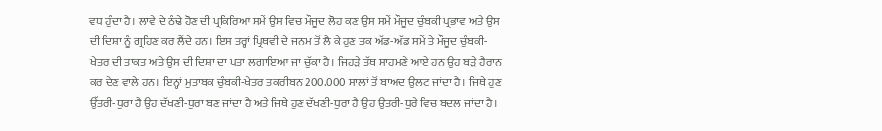ਵਧ ਹੁੰਦਾ ਹੈ। ਲਾਵੇ ਦੇ ਠੰਢੇ ਹੋਣ ਦੀ ਪ੍ਰਕਿਰਿਆ ਸਮੇਂ ਉਸ ਵਿਚ ਮੌਜੂਦ ਲੋਹ ਕਣ ਉਸ ਸਮੇਂ ਮੌਜੂਦ ਚੁੰਬਕੀ ਪ੍ਰਭਾਵ ਅਤੇ ਉਸ ਦੀ ਦਿਸ਼ਾ ਨੂੰ ਗ੍ਰਹਿਣ ਕਰ ਲੈਂਦੇ ਹਨ। ਇਸ ਤਰ੍ਹਾਂ ਪ੍ਰਿਥਵੀ ਦੇ ਜਨਮ ਤੋਂ ਲੈ ਕੇ ਹੁਣ ਤਕ ਅੱਡ-ਅੱਡ ਸਮੇਂ ਤੇ ਮੌਜੂਦ ਚੁੰਬਕੀ-ਖੇਤਰ ਦੀ ਤਾਕਤ ਅਤੇ ਉਸ ਦੀ ਦਿਸ਼ਾ ਦਾ ਪਤਾ ਲਗਾਇਆ ਜਾ ਚੁੱਕਾ ਹੈ। ਜਿਹੜੇ ਤੱਥ ਸਾਹਮਣੇ ਆਏ ਹਨ ਉਹ ਬੜੇ ਹੈਰਾਨ ਕਰ ਦੇਣ ਵਾਲੇ ਹਨ। ਇਨ੍ਹਾਂ ਮੁਤਾਬਕ ਚੁੰਬਕੀ-ਖੇਤਰ ਤਕਰੀਬਨ 200.000 ਸਾਲਾਂ ਤੋਂ ਬਾਅਦ ਉਲਟ ਜਾਂਦਾ ਹੈ। ਜਿਥੇ ਹੁਣ ਉੱਤਰੀ-ਧੁਰਾ ਹੈ ਉਹ ਦੱਖਣੀ-ਧੁਰਾ ਬਣ ਜਾਂਦਾ ਹੈ ਅਤੇ ਜਿਥੇ ਹੁਣ ਦੱਖਣੀ-ਧੁਰਾ ਹੈ ਉਹ ਉਤਰੀ-ਧੁਰੇ ਵਿਚ ਬਦਲ ਜਾਂਦਾ ਹੈ।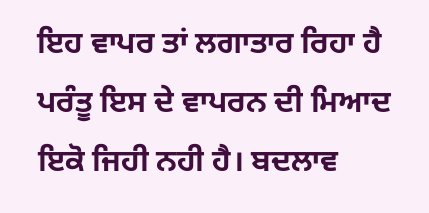ਇਹ ਵਾਪਰ ਤਾਂ ਲਗਾਤਾਰ ਰਿਹਾ ਹੈ ਪਰੰਤੂ ਇਸ ਦੇ ਵਾਪਰਨ ਦੀ ਮਿਆਦ ਇਕੋ ਜਿਹੀ ਨਹੀ ਹੈ। ਬਦਲਾਵ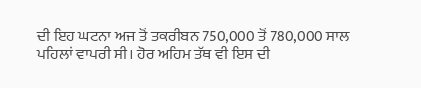ਦੀ ਇਹ ਘਟਨਾ ਅਜ ਤੋਂ ਤਕਰੀਬਨ 750,000 ਤੋਂ 780,000 ਸਾਲ ਪਹਿਲਾਂ ਵਾਪਰੀ ਸੀ। ਹੋਰ ਅਹਿਮ ਤੱਥ ਵੀ ਇਸ ਦੀ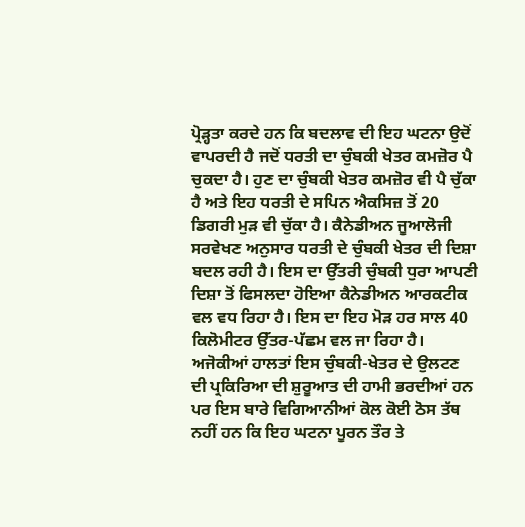ਪ੍ਰੋੜ੍ਹਤਾ ਕਰਦੇ ਹਨ ਕਿ ਬਦਲਾਵ ਦੀ ਇਹ ਘਟਨਾ ਉਦੋਂ ਵਾਪਰਦੀ ਹੈ ਜਦੋਂ ਧਰਤੀ ਦਾ ਚੁੰਬਕੀ ਖੇਤਰ ਕਮਜ਼ੋਰ ਪੈ ਚੁਕਦਾ ਹੈ। ਹੁਣ ਦਾ ਚੁੰਬਕੀ ਖੇਤਰ ਕਮਜ਼ੋਰ ਵੀ ਪੈ ਚੁੱਕਾ ਹੈ ਅਤੇ ਇਹ ਧਰਤੀ ਦੇ ਸਪਿਨ ਐਕਸਿਜ਼ ਤੋਂ 20 ਡਿਗਰੀ ਮੁੜ ਵੀ ਚੁੱਕਾ ਹੈ। ਕੈਨੇਡੀਅਨ ਜੂਆਲੋਜੀ ਸਰਵੇਖਣ ਅਨੁਸਾਰ ਧਰਤੀ ਦੇ ਚੁੰਬਕੀ ਖੇਤਰ ਦੀ ਦਿਸ਼ਾ ਬਦਲ ਰਹੀ ਹੈ। ਇਸ ਦਾ ਉੱਤਰੀ ਚੁੰਬਕੀ ਧੁਰਾ ਆਪਣੀ ਦਿਸ਼ਾ ਤੋਂ ਫਿਸਲਦਾ ਹੋਇਆ ਕੈਨੇਡੀਅਨ ਆਰਕਟੀਕ ਵਲ ਵਧ ਰਿਹਾ ਹੈ। ਇਸ ਦਾ ਇਹ ਮੋੜ ਹਰ ਸਾਲ 40 ਕਿਲੋਮੀਟਰ ਉੱਤਰ-ਪੱਛਮ ਵਲ ਜਾ ਰਿਹਾ ਹੈ। ਅਜੋਕੀਆਂ ਹਾਲਤਾਂ ਇਸ ਚੁੰਬਕੀ-ਖੇਤਰ ਦੇ ਉਲਟਣ ਦੀ ਪ੍ਰਕਿਰਿਆ ਦੀ ਸ਼ੁਰੂਆਤ ਦੀ ਹਾਮੀ ਭਰਦੀਆਂ ਹਨ ਪਰ ਇਸ ਬਾਰੇ ਵਿਗਿਆਨੀਆਂ ਕੋਲ ਕੋਈ ਠੋਸ ਤੱਥ ਨਹੀਂ ਹਨ ਕਿ ਇਹ ਘਟਨਾ ਪੂਰਨ ਤੌਰ ਤੇ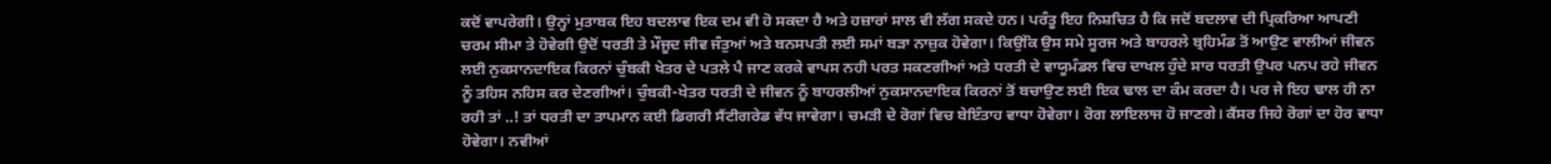ਕਦੋਂ ਵਾਪਰੇਗੀ। ਉਨ੍ਹਾਂ ਮੁਤਾਬਕ ਇਹ ਬਦਲਾਵ ਇਕ ਦਮ ਵੀ ਹੋ ਸਕਦਾ ਹੈ ਅਤੇ ਹਜ਼ਾਰਾਂ ਸਾਲ ਵੀ ਲੱਗ ਸਕਦੇ ਹਨ। ਪਰੰਤੂ ਇਹ ਨਿਸ਼ਚਿਤ ਹੈ ਕਿ ਜਦੋਂ ਬਦਲਾਵ ਦੀ ਪ੍ਰਿਕਰਿਆ ਆਪਣੀ ਚਰਮ ਸੀਮਾ ਤੇ ਹੋਵੇਗੀ ਉਦੋਂ ਧਰਤੀ ਤੇ ਮੌਜੂਦ ਜੀਵ ਜੰਤੁਆਂ ਅਤੇ ਬਨਸਪਤੀ ਲਈ ਸਮਾਂ ਬੜਾ ਨਾਜ਼ੁਕ ਹੋਵੇਗਾ। ਕਿਉਂਕਿ ਉਸ ਸਮੇ ਸੂਰਜ ਅਤੇ ਬਾਹਰਲੇ ਬ੍ਰਹਿਮੰਡ ਤੋਂ ਆਉਣ ਵਾਲੀਆਂ ਜੀਵਨ ਲਈ ਨੁਕਸਾਨਦਾਇਕ ਕਿਰਨਾਂ ਚੁੰਬਕੀ ਖੇਤਰ ਦੇ ਪਤਲੇ ਪੈ ਜਾਣ ਕਰਕੇ ਵਾਪਸ ਨਹੀ ਪਰਤ ਸਕਣਗੀਆਂ ਅਤੇ ਧਰਤੀ ਦੇ ਵਾਯੂਮੰਡਲ ਵਿਚ ਦਾਖਲ ਹੁੰਦੇ ਸਾਰ ਧਰਤੀ ਉਪਰ ਪਨਪ ਰਹੇ ਜੀਵਨ ਨੂੰ ਤਹਿਸ ਨਹਿਸ ਕਰ ਦੇਣਗੀਆਂ। ਚੁੰਬਕੀ-ਖੇਤਰ ਧਰਤੀ ਦੇ ਜੀਵਨ ਨੂੰ ਬਾਹਰਲੀਆਂ ਨੁਕਸਾਨਦਾਇਕ ਕਿਰਨਾਂ ਤੋਂ ਬਚਾਉਣ ਲਈ ਇਕ ਢਾਲ ਦਾ ਕੰਮ ਕਰਦਾ ਹੈ। ਪਰ ਜੇ ਇਹ ਢਾਲ ਹੀ ਨਾ ਰਹੀ ਤਾਂ ..! ਤਾਂ ਧਰਤੀ ਦਾ ਤਾਪਮਾਨ ਕਈ ਡਿਗਰੀ ਸੈਂਟੀਗਰੇਡ ਵੱਧ ਜਾਵੇਗਾ। ਚਮੜੀ ਦੇ ਰੋਗਾਂ ਵਿਚ ਬੇਇੰਤਾਹ ਵਾਧਾ ਹੋਵੇਗਾ। ਰੋਗ ਲਾਇਲਾਜ ਹੋ ਜਾਣਗੇ। ਕੈਂਸਰ ਜਿਹੇ ਰੋਗਾਂ ਦਾ ਹੋਰ ਵਾਧਾ ਹੋਵੇਗਾ। ਨਵੀਆਂ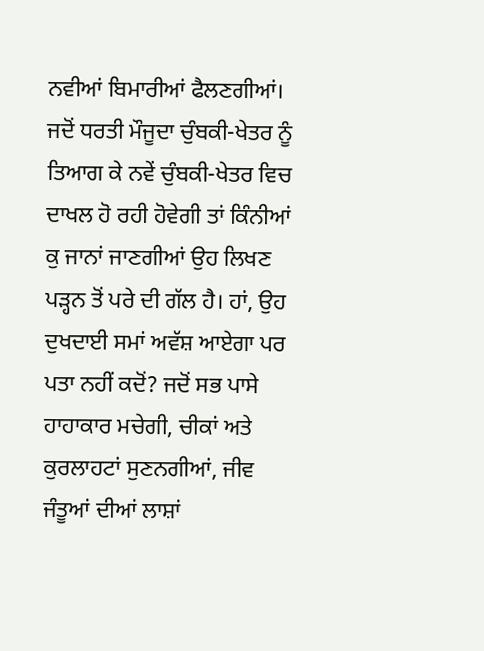ਨਵੀਆਂ ਬਿਮਾਰੀਆਂ ਫੈਲਣਗੀਆਂ। ਜਦੋਂ ਧਰਤੀ ਮੌਜੂਦਾ ਚੁੰਬਕੀ-ਖੇਤਰ ਨੂੰ ਤਿਆਗ ਕੇ ਨਵੇਂ ਚੁੰਬਕੀ-ਖੇਤਰ ਵਿਚ ਦਾਖਲ ਹੋ ਰਹੀ ਹੋਵੇਗੀ ਤਾਂ ਕਿੰਨੀਆਂ ਕੁ ਜਾਨਾਂ ਜਾਣਗੀਆਂ ਉਹ ਲਿਖਣ ਪੜ੍ਹਨ ਤੋਂ ਪਰੇ ਦੀ ਗੱਲ ਹੈ। ਹਾਂ, ਉਹ ਦੁਖਦਾਈ ਸਮਾਂ ਅਵੱਸ਼ ਆਏਗਾ ਪਰ ਪਤਾ ਨਹੀਂ ਕਦੋਂ? ਜਦੋਂ ਸਭ ਪਾਸੇ ਹਾਹਾਕਾਰ ਮਚੇਗੀ, ਚੀਕਾਂ ਅਤੇ ਕੁਰਲਾਹਟਾਂ ਸੁਣਨਗੀਆਂ, ਜੀਵ ਜੰਤੂਆਂ ਦੀਆਂ ਲਾਸ਼ਾਂ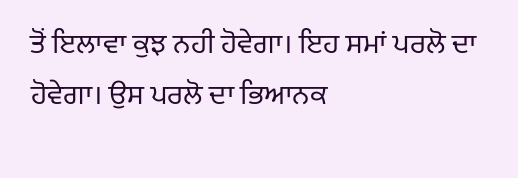ਤੋਂ ਇਲਾਵਾ ਕੁਝ ਨਹੀ ਹੋਵੇਗਾ। ਇਹ ਸਮਾਂ ਪਰਲੋ ਦਾ ਹੋਵੇਗਾ। ਉਸ ਪਰਲੋ ਦਾ ਭਿਆਨਕ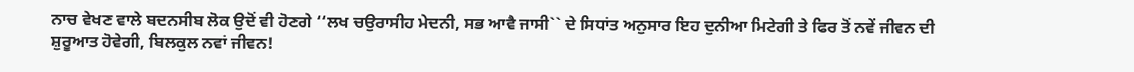ਨਾਚ ਵੇਖਣ ਵਾਲੇ ਬਦਨਸੀਬ ਲੋਕ ਉਦੋਂ ਵੀ ਹੋਣਗੇ ‘‘ਲਖ ਚਉਰਾਸੀਹ ਮੇਦਨੀ, ਸਭ ਆਵੈ ਜਾਸੀ`` ਦੇ ਸਿਧਾਂਤ ਅਨੁਸਾਰ ਇਹ ਦੁਨੀਆ ਮਿਟੇਗੀ ਤੇ ਫਿਰ ਤੋਂ ਨਵੇਂ ਜੀਵਨ ਦੀ ਸ਼ੁਰੂਆਤ ਹੋਵੇਗੀ, ਬਿਲਕੁਲ ਨਵਾਂ ਜੀਵਨ!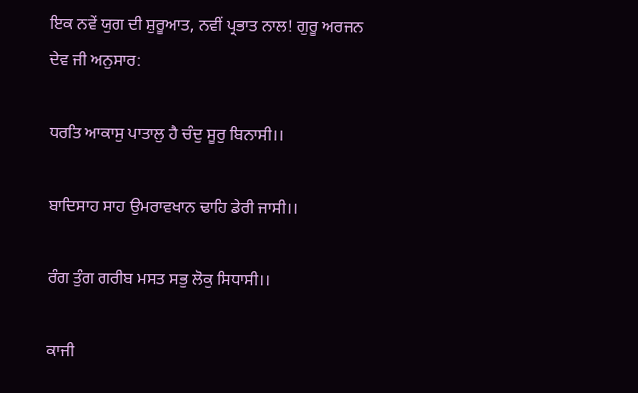ਇਕ ਨਵੇਂ ਯੁਗ ਦੀ ਸ਼ੁਰੂਆਤ, ਨਵੀਂ ਪ੍ਰਭਾਤ ਨਾਲ! ਗੁਰੂ ਅਰਜਨ ਦੇਵ ਜੀ ਅਨੁਸਾਰ:

ਧਰਤਿ ਆਕਾਸੁ ਪਾਤਾਲੁ ਹੈ ਚੰਦੁ ਸੂਰੁ ਬਿਨਾਸੀ।।

ਬਾਦਿਸਾਹ ਸਾਹ ਉਮਰਾਵਖਾਨ ਢਾਹਿ ਡੇਰੀ ਜਾਸੀ।।

ਰੰਗ ਤੁੰਗ ਗਰੀਬ ਮਸਤ ਸਭੁ ਲੋਕੁ ਸਿਧਾਸੀ।।

ਕਾਜੀ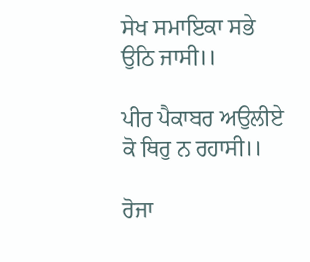ਸੇਖ ਸਮਾਇਕਾ ਸਭੇ ਉਠਿ ਜਾਸੀ।।

ਪੀਰ ਪੈਕਾਬਰ ਅਉਲੀਏ ਕੋ ਥਿਰੁ ਨ ਰਹਾਸੀ।।

ਰੋਜਾ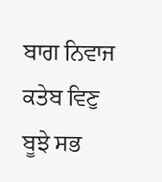ਬਾਗ ਨਿਵਾਜ ਕਤੇਬ ਵਿਣੁ ਬੂਝੇ ਸਭ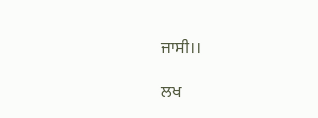ਜਾਸੀ।।

ਲਖ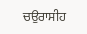ਚਉਰਾਸੀਹ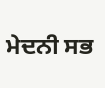ਮੇਦਨੀ ਸਭ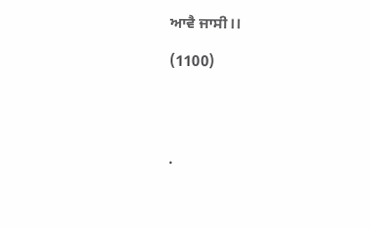ਆਵੈ ਜਾਸੀ।।

(1100)




.